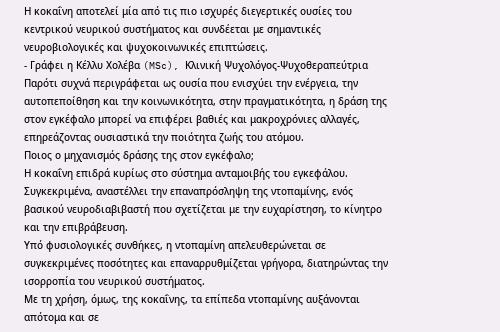Η κοκαΐνη αποτελεί μία από τις πιο ισχυρές διεγερτικές ουσίες του κεντρικού νευρικού συστήματος και συνδέεται με σημαντικές νευροβιολογικές και ψυχοκοινωνικές επιπτώσεις.
- Γράφει η Κέλλυ Χολέβα (MSc), Κλινική Ψυχολόγος-Ψυχοθεραπεύτρια
Παρότι συχνά περιγράφεται ως ουσία που ενισχύει την ενέργεια, την αυτοπεποίθηση και την κοινωνικότητα, στην πραγματικότητα, η δράση της στον εγκέφαλο μπορεί να επιφέρει βαθιές και μακροχρόνιες αλλαγές, επηρεάζοντας ουσιαστικά την ποιότητα ζωής του ατόμου.
Ποιος ο μηχανισμός δράσης της στον εγκέφαλο;
Η κοκαΐνη επιδρά κυρίως στο σύστημα ανταμοιβής του εγκεφάλου. Συγκεκριμένα, αναστέλλει την επαναπρόσληψη της ντοπαμίνης, ενός βασικού νευροδιαβιβαστή που σχετίζεται με την ευχαρίστηση, το κίνητρο και την επιβράβευση.
Υπό φυσιολογικές συνθήκες, η ντοπαμίνη απελευθερώνεται σε συγκεκριμένες ποσότητες και επαναρρυθμίζεται γρήγορα, διατηρώντας την ισορροπία του νευρικού συστήματος.
Με τη χρήση, όμως, της κοκαΐνης, τα επίπεδα ντοπαμίνης αυξάνονται απότομα και σε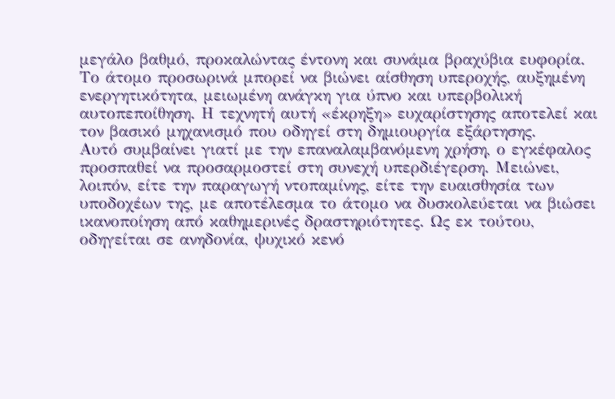μεγάλο βαθμό, προκαλώντας έντονη και συνάμα βραχύβια ευφορία. Το άτομο προσωρινά μπορεί να βιώνει αίσθηση υπεροχής, αυξημένη ενεργητικότητα, μειωμένη ανάγκη για ύπνο και υπερβολική αυτοπεποίθηση. Η τεχνητή αυτή «έκρηξη» ευχαρίστησης αποτελεί και τον βασικό μηχανισμό που οδηγεί στη δημιουργία εξάρτησης.
Αυτό συμβαίνει γιατί με την επαναλαμβανόμενη χρήση, ο εγκέφαλος προσπαθεί να προσαρμοστεί στη συνεχή υπερδιέγερση. Μειώνει, λοιπόν, είτε την παραγωγή ντοπαμίνης, είτε την ευαισθησία των υποδοχέων της, με αποτέλεσμα το άτομο να δυσκολεύεται να βιώσει ικανοποίηση από καθημερινές δραστηριότητες. Ως εκ τούτου, οδηγείται σε ανηδονία, ψυχικό κενό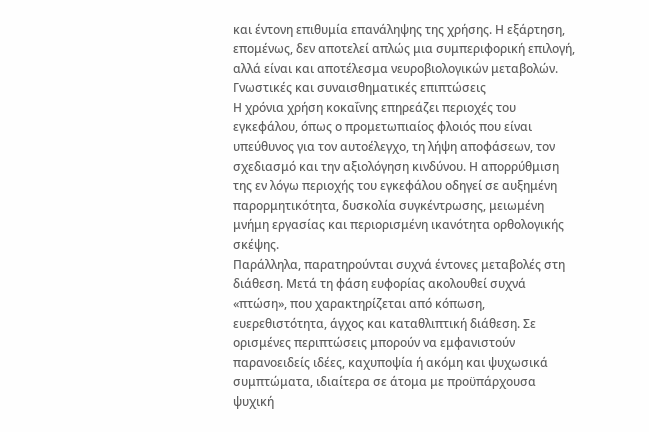και έντονη επιθυμία επανάληψης της χρήσης. Η εξάρτηση, επομένως, δεν αποτελεί απλώς μια συμπεριφορική επιλογή, αλλά είναι και αποτέλεσμα νευροβιολογικών μεταβολών.
Γνωστικές και συναισθηματικές επιπτώσεις
Η χρόνια χρήση κοκαΐνης επηρεάζει περιοχές του εγκεφάλου, όπως ο προμετωπιαίος φλοιός που είναι υπεύθυνος για τον αυτοέλεγχο, τη λήψη αποφάσεων, τον σχεδιασμό και την αξιολόγηση κινδύνου. Η απορρύθμιση της εν λόγω περιοχής του εγκεφάλου οδηγεί σε αυξημένη παρορμητικότητα, δυσκολία συγκέντρωσης, μειωμένη μνήμη εργασίας και περιορισμένη ικανότητα ορθολογικής σκέψης.
Παράλληλα, παρατηρούνται συχνά έντονες μεταβολές στη διάθεση. Μετά τη φάση ευφορίας ακολουθεί συχνά «πτώση», που χαρακτηρίζεται από κόπωση, ευερεθιστότητα, άγχος και καταθλιπτική διάθεση. Σε ορισμένες περιπτώσεις μπορούν να εμφανιστούν παρανοειδείς ιδέες, καχυποψία ή ακόμη και ψυχωσικά συμπτώματα, ιδιαίτερα σε άτομα με προϋπάρχουσα ψυχική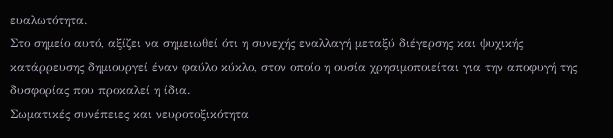ευαλωτότητα.
Στο σημείο αυτό, αξίζει να σημειωθεί ότι η συνεχής εναλλαγή μεταξύ διέγερσης και ψυχικής κατάρρευσης δημιουργεί έναν φαύλο κύκλο, στον οποίο η ουσία χρησιμοποιείται για την αποφυγή της δυσφορίας που προκαλεί η ίδια.
Σωματικές συνέπειες και νευροτοξικότητα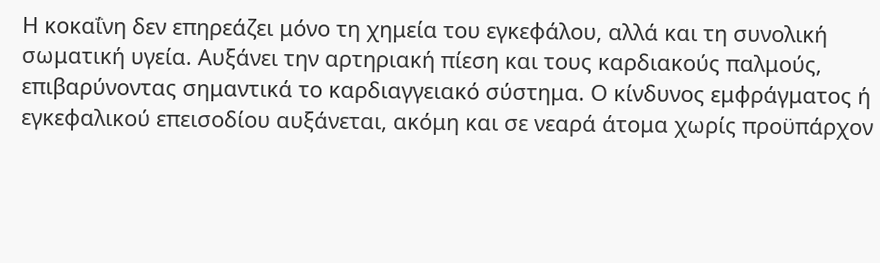Η κοκαΐνη δεν επηρεάζει μόνο τη χημεία του εγκεφάλου, αλλά και τη συνολική σωματική υγεία. Αυξάνει την αρτηριακή πίεση και τους καρδιακούς παλμούς, επιβαρύνοντας σημαντικά το καρδιαγγειακό σύστημα. Ο κίνδυνος εμφράγματος ή εγκεφαλικού επεισοδίου αυξάνεται, ακόμη και σε νεαρά άτομα χωρίς προϋπάρχον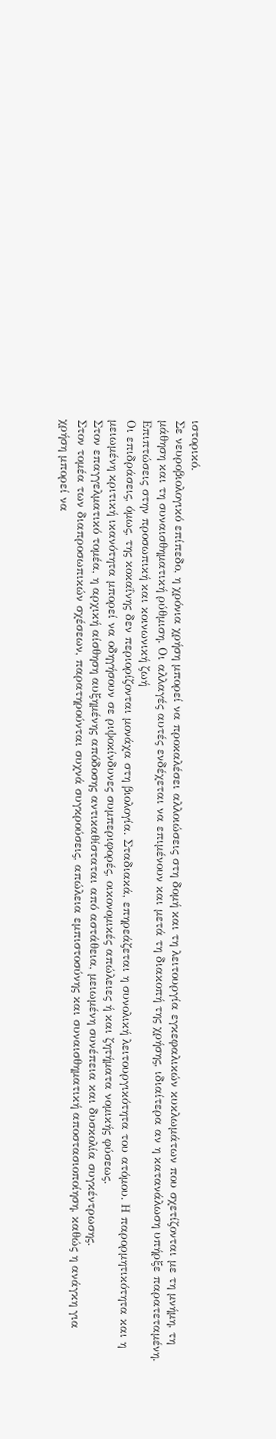ιστορικό.
Σε νευροβιολογικό επίπεδο, η χρόνια χρήση μπορεί να προκαλέσει αλλοιώσεις στη δομή και τη λειτουργία εγκεφαλικών κυκλωμάτων που σχετίζονται με τη μνήμη, τη μάθηση και τη συναισθηματική ρύθμιση. Οι αλλαγές αυτές ενδέχεται να επιμένουν και μετά τη διακοπή της χρήσης, ιδιαίτερα αν η κατανάλωση υπήρξε παρατεταμένη.
Επιπτώσεις στην προσωπική και κοινωνική ζωή
Οι επιδράσεις, όμως, της κοκαΐνης δεν περιορίζονται μονάχα στη βιολογία. Σταδιακά, επηρεάζεται η συνολική λειτουργικότητα του ατόμου. Η παρορμητικότητα και η μειωμένη κριτική ικανότητα μπορεί να οδηγήσουν σε ριψοκίνδυνες συμπεριφορές, οικονομικές απώλειες ή και ζητήματα νομικής φύσεως.
Στον επαγγελματικό τομέα, η αρχική αίσθηση αυξημένης απόδοσης αντικαθίσταται από αστάθεια, μειωμένη συνέπεια και δυσκολία συγκέντρωσης.
Στον τομέα των διαπροσωπικών σχέσεων, παρατηρούνται συχνά συγκρούσεις, απώλεια εμπιστοσύνης και συναισθηματική αποστασιοποίηση, καθώς η ανάγκη για χρήση μπορεί να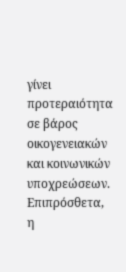γίνει προτεραιότητα σε βάρος οικογενειακών και κοινωνικών υποχρεώσεων.
Επιπρόσθετα, η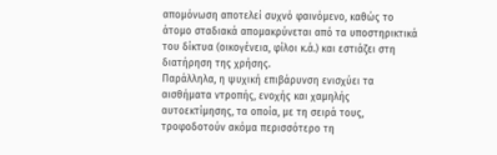απομόνωση αποτελεί συχνό φαινόμενο, καθώς το άτομο σταδιακά απομακρύνεται από τα υποστηρικτικά του δίκτυα (οικογένεια, φίλοι κ.ά.) και εστιάζει στη διατήρηση της χρήσης.
Παράλληλα, η ψυχική επιβάρυνση ενισχύει τα αισθήματα ντροπής, ενοχής και χαμηλής αυτοεκτίμησης, τα οποία, με τη σειρά τους, τροφοδοτούν ακόμα περισσότερο τη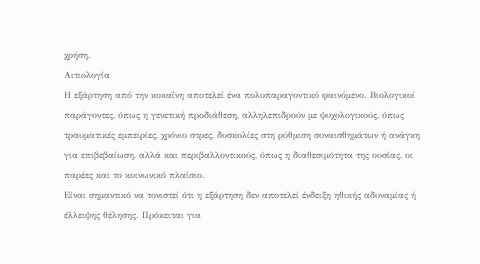χρήση.
Αιτιολογία
Η εξάρτηση από την κοκαΐνη αποτελεί ένα πολυπαραγοντικό φαινόμενο. Βιολογικοί παράγοντες, όπως η γενετική προδιάθεση, αλληλεπιδρούν με ψυχολογικούς, όπως τραυματικές εμπειρίες, χρόνιο στρες, δυσκολίες στη ρύθμιση συναισθημάτων ή ανάγκη για επιβεβαίωση, αλλά και περιβαλλοντικούς, όπως η διαθεσιμότητα της ουσίας, οι παρέες και το κοινωνικό πλαίσιο.
Είναι σημαντικό να τονιστεί ότι η εξάρτηση δεν αποτελεί ένδειξη ηθικής αδυναμίας ή έλλειψης θέλησης. Πρόκειται για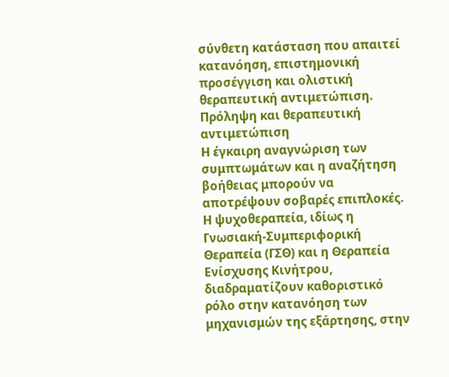σύνθετη κατάσταση που απαιτεί κατανόηση, επιστημονική προσέγγιση και ολιστική θεραπευτική αντιμετώπιση.
Πρόληψη και θεραπευτική αντιμετώπιση
Η έγκαιρη αναγνώριση των συμπτωμάτων και η αναζήτηση βοήθειας μπορούν να αποτρέψουν σοβαρές επιπλοκές. Η ψυχοθεραπεία, ιδίως η Γνωσιακή-Συμπεριφορική Θεραπεία (ΓΣΘ) και η Θεραπεία Ενίσχυσης Κινήτρου, διαδραματίζουν καθοριστικό ρόλο στην κατανόηση των μηχανισμών της εξάρτησης, στην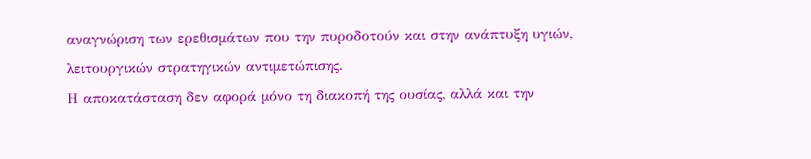αναγνώριση των ερεθισμάτων που την πυροδοτούν και στην ανάπτυξη υγιών, λειτουργικών στρατηγικών αντιμετώπισης.
Η αποκατάσταση δεν αφορά μόνο τη διακοπή της ουσίας, αλλά και την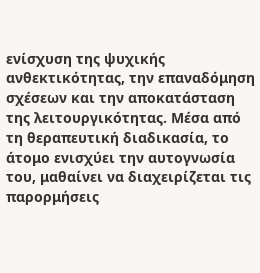ενίσχυση της ψυχικής ανθεκτικότητας, την επαναδόμηση σχέσεων και την αποκατάσταση της λειτουργικότητας. Μέσα από τη θεραπευτική διαδικασία, το άτομο ενισχύει την αυτογνωσία του, μαθαίνει να διαχειρίζεται τις παρορμήσεις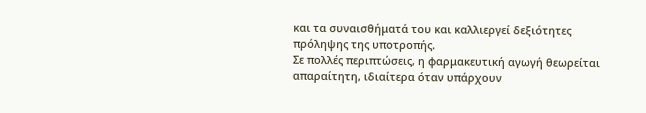και τα συναισθήματά του και καλλιεργεί δεξιότητες πρόληψης της υποτροπής.
Σε πολλές περιπτώσεις, η φαρμακευτική αγωγή θεωρείται απαραίτητη, ιδιαίτερα όταν υπάρχουν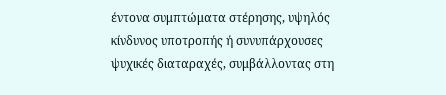έντονα συμπτώματα στέρησης, υψηλός κίνδυνος υποτροπής ή συνυπάρχουσες ψυχικές διαταραχές, συμβάλλοντας στη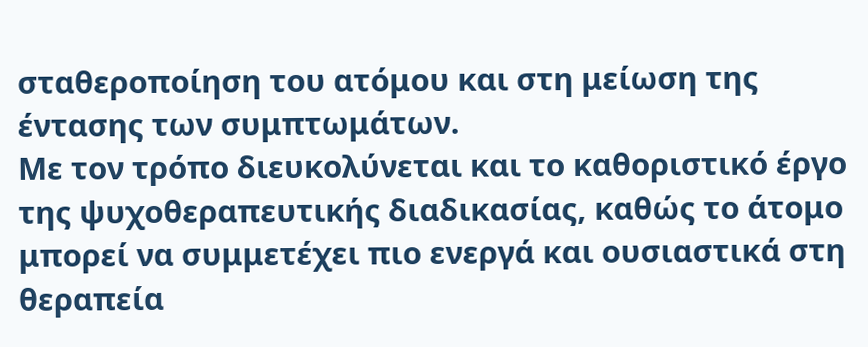σταθεροποίηση του ατόμου και στη μείωση της έντασης των συμπτωμάτων.
Με τον τρόπο διευκολύνεται και το καθοριστικό έργο της ψυχοθεραπευτικής διαδικασίας, καθώς το άτομο μπορεί να συμμετέχει πιο ενεργά και ουσιαστικά στη θεραπεία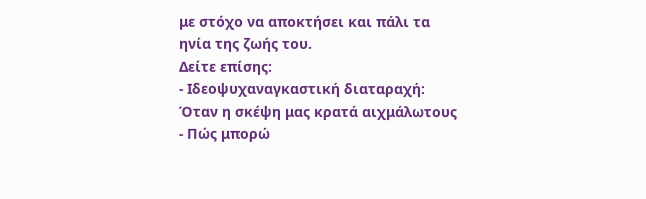με στόχο να αποκτήσει και πάλι τα ηνία της ζωής του.
Δείτε επίσης:
- Ιδεοψυχαναγκαστική διαταραχή: Όταν η σκέψη μας κρατά αιχμάλωτους
- Πώς μπορώ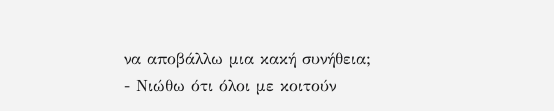να αποβάλλω μια κακή συνήθεια;
- Νιώθω ότι όλοι με κοιτούν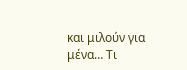και μιλούν για μένα… Τι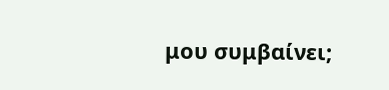μου συμβαίνει;